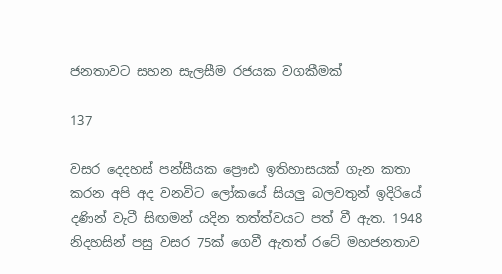ජනතාවට සහන සැලසීම රජයක වගකීමක්

137

වසර දෙදහස් පන්සීයක ප්‍රෞඪ ඉතිහාසයක් ගැන කතා කරන අපි අද වනවිට ලෝකයේ සියලු බලවතුන් ඉදිරියේ දණින් වැටී සිඟමන් යදින තත්ත්වයට පත් වී ඇත. 1948 නිදහසින් පසු වසර 75ක් ගෙවී ඇතත් රටේ මහජනතාව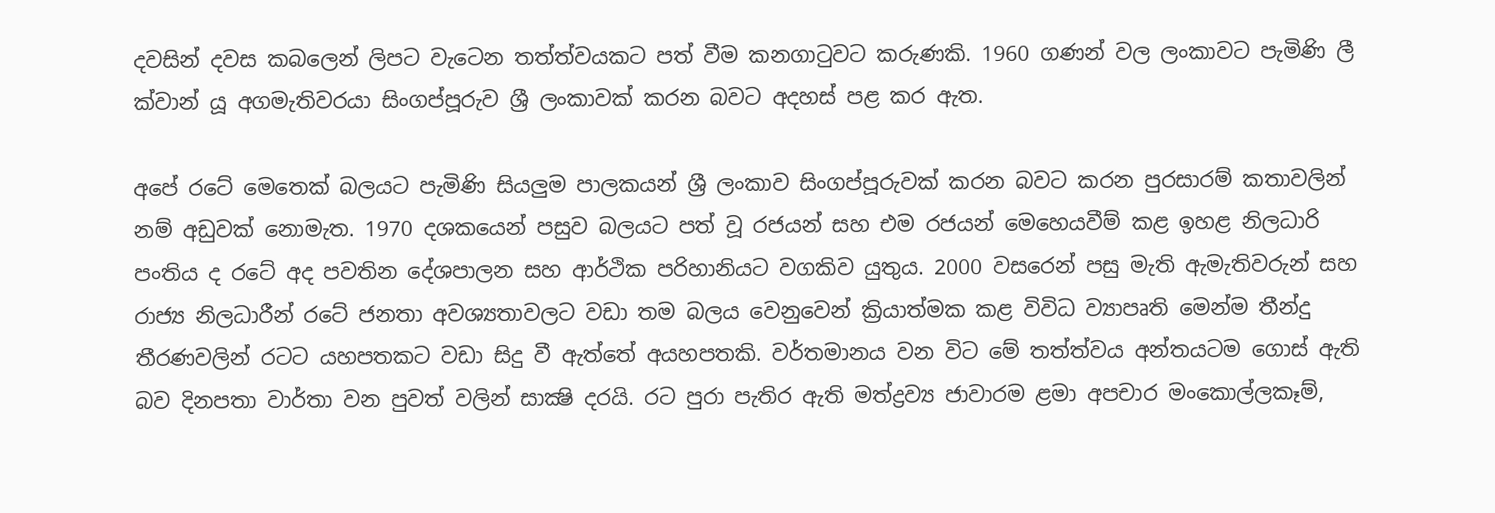දවසින් දවස කබලෙන් ලිපට වැටෙන තත්ත්වයකට පත් වීම කනගාටුවට කරුණකි. 1960 ගණන් වල ලංකාවට පැමිණි ලී ක්වාන් යූ අගමැතිවරයා සිංගප්පූරුව ශ්‍රී ලංකාවක් කරන බවට අදහස් පළ කර ඇත.

අපේ රටේ මෙතෙක් බලයට පැමිණි සියලුම පාලකයන් ශ්‍රී ලංකාව සිංගප්පූරුවක් කරන බවට කරන පුරසාරම් කතාවලින් නම් අඩුවක් නොමැත. 1970 දශකයෙන් පසුව බලයට පත් වූ රජයන් සහ එම රජයන් මෙහෙයවීම් කළ ඉහළ නිලධාරි පංතිය ද රටේ අද පවතින දේශපාලන සහ ආර්ථික පරිහානියට වගකිව යුතුය. 2000 වසරෙන් පසු මැති ඇමැතිවරුන් සහ රාජ්‍ය නිලධාරීන් රටේ ජනතා අවශ්‍යතාවලට වඩා තම බලය වෙනුවෙන් ක්‍රියාත්මක කළ විවිධ ව්‍යාපෘති මෙන්ම තීන්දු තීරණවලින් රටට යහපතකට වඩා සිදු වී ඇත්තේ අයහපතකි. වර්තමානය වන විට මේ තත්ත්වය අන්තයටම ගොස් ඇති බව දිනපතා වාර්තා වන පුවත් වලින් සාක්‍ෂි දරයි. රට පුරා පැතිර ඇති මත්ද්‍රව්‍ය ජාවාරම ළමා අපචාර මංකොල්ලකෑම්,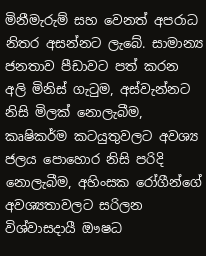මිනීමැරුම් සහ වෙනත් අපරාධ නිතර අසන්නට ලැබේ. සාමාන්‍ය ජනතාව පීඩාවට පත් කරන අලි මිනිස් ගැටුම, අස්වැන්නට නිසි මිලක් නොලැබීම, කෘෂිකර්ම කටයුතුවලට අවශ්‍ය ජලය පොහොර නිසි පරිදි නොලැබීම, අහිංසක රෝගීන්ගේ අවශ්‍යතාවලට සරිලන විශ්වාසදායී ඖෂධ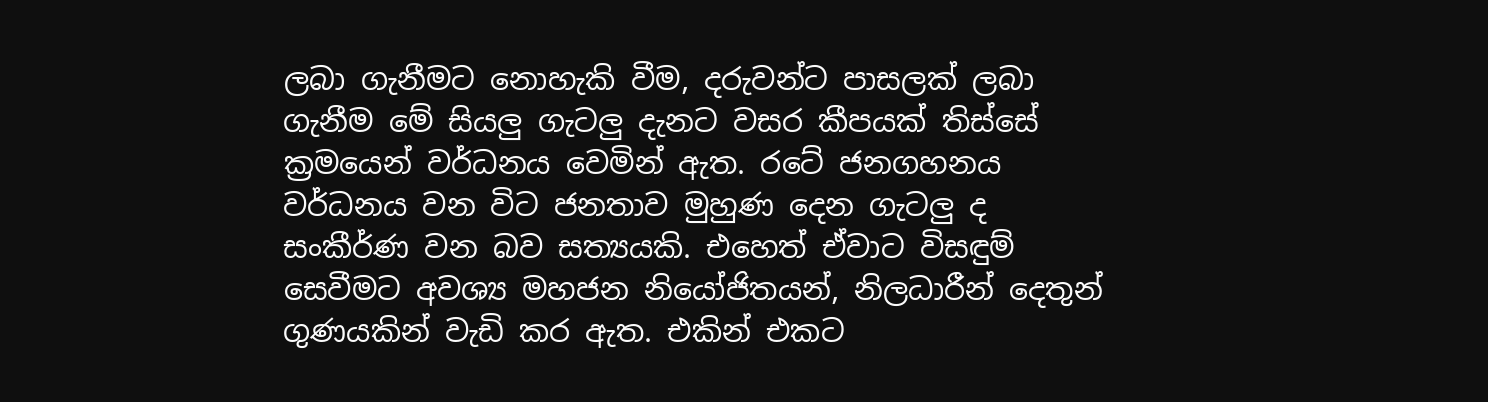ලබා ගැනීමට නොහැකි වීම, දරුවන්ට පාසලක් ලබා ගැනීම මේ සියලු ගැටලු දැනට වසර කීපයක් තිස්සේ ක්‍රමයෙන් වර්ධනය වෙමින් ඇත. රටේ ජනගහනය වර්ධනය වන විට ජනතාව මුහුණ දෙන ගැටලු ද සංකීර්ණ වන බව සත්‍යයකි. එහෙත් ඒවාට විසඳුම් සෙවීමට අවශ්‍ය මහජන නියෝජිතයන්, නිලධාරීන් දෙතුන් ගුණයකින් වැඩි කර ඇත. එකින් එකට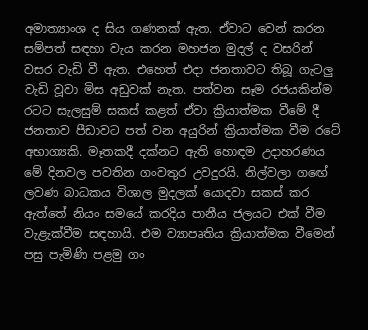අමාත්‍යාංශ ද සිය ගණනක් ඇත. ඒවාට වෙන් කරන සම්පත් සඳහා වැය කරන මහජන මුදල් ද වසරින් වසර වැඩි වී ඇත. එහෙත් එදා ජනතාවට තිබූ ගැටලු වැඩි වූවා මිස අඩුවක් නැත. පත්වන සෑම රජයකින්ම රටට සැලසුම් සකස් කළත් ඒවා ක්‍රියාත්මක වීමේ දී ජනතාව පීඩාවට පත් වන අයුරින් ක්‍රියාත්මක වීම රටේ අභාග්‍යකි. මෑතකදී දක්නට ඇති හොඳම උදාහරණය මේ දිනවල පවතින ගංවතුර උවදුරයි. නිල්වලා ගඟේ ලවණ බාධකය විශාල මුදලක් යොදවා සකස් කර ඇත්තේ නියං සමයේ කරදිය පානීය ජලයට එක් වීම වැළැක්වීම සඳහායි. එම ව්‍යාපෘතිය ක්‍රියාත්මක වීමෙන් පසු පැමිණි පළමු ගං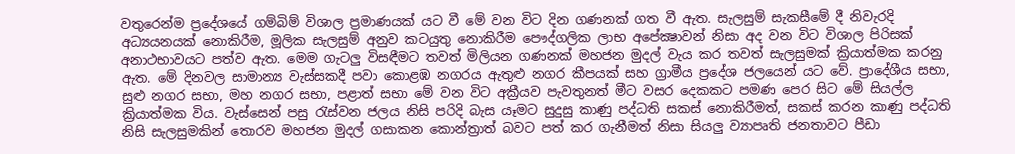වතුරෙන්ම ප්‍රදේශයේ ගම්බිම් විශාල ප්‍රමාණයක් යට වී මේ වන විට දින ගණනක් ගත වී ඇත. සැලසුම් සැකසීමේ දී නිවැරදි අධ්‍යයනයක් නොකිරීම, මූලික සැලසුම් අනුව කටයුතු නොකිරීම පෞද්ගලික ලාභ අපේක්‍ෂාවන් නිසා අද වන විට විශාල පිරිසක් අනාථභාවයට පත්ව ඇත. මෙම ගැටලු විසඳීමට තවත් මිලියන ගණනක් මහජන මුදල් වැය කර තවත් සැලසුමක් ක්‍රියාත්මක කරනු ඇත. මේ දිනවල සාමාන්‍ය වැස්සකදී පවා කොළඹ නගරය ඇතුළු නගර කීපයක් සහ ග්‍රාමීය ප්‍රදේශ ජලයෙන් යට වේ. ප්‍රාදේශීය සභා, සුළු නගර සභා, මහ නගර සභා, පළාත් සභා මේ වන විට අක්‍රීයව පැවතුනත් මීට වසර දෙකකට පමණ පෙර සිට මේ සියල්ල ක්‍රියාත්මක විය. වැස්සෙන් පසු රැස්වන ජලය නිසි පරිදි බැස යෑමට සුදුසු කාණු පද්ධති සකස් නොකිරීමත්, සකස් කරන කාණු පද්ධති නිසි සැලසුමකින් තොරව මහජන මුදල් ගසාකන කොන්ත්‍රාත් බවට පත් කර ගැනීමත් නිසා සියලු ව්‍යාපෘති ජනතාවට පීඩා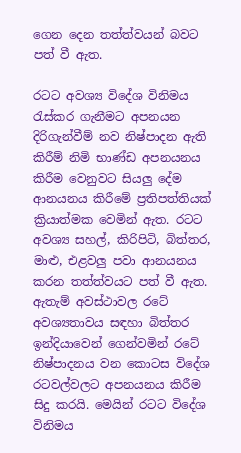ගෙන දෙන තත්ත්වයන් බවට පත් වී ඇත.

රටට අවශ්‍ය විදේශ විනිමය රැස්කර ගැනීමට අපනයන දිරිගැන්වීම් නව නිෂ්පාදන ඇති කිරීම් නිමි භාණ්ඩ අපනයනය කිරීම වෙනුවට සියලු දේම ආනයනය කිරීමේ ප්‍රතිපත්තියක් ක්‍රියාත්මක වෙමින් ඇත. රටට අවශ්‍ය සහල්, කිරිපිටි, බිත්තර, මාළු, එළවලු පවා ආනයනය කරන තත්ත්වයට පත් වී ඇත. ඇතැම් අවස්ථාවල රටේ අවශ්‍යතාවය සඳහා බිත්තර ඉන්දියාවෙන් ගෙන්වමින් රටේ නිෂ්පාදනය වන කොටස විදේශ රටවල්වලට අපනයනය කිරීම සිදු කරයි. මෙයින් රටට විදේශ විනිමය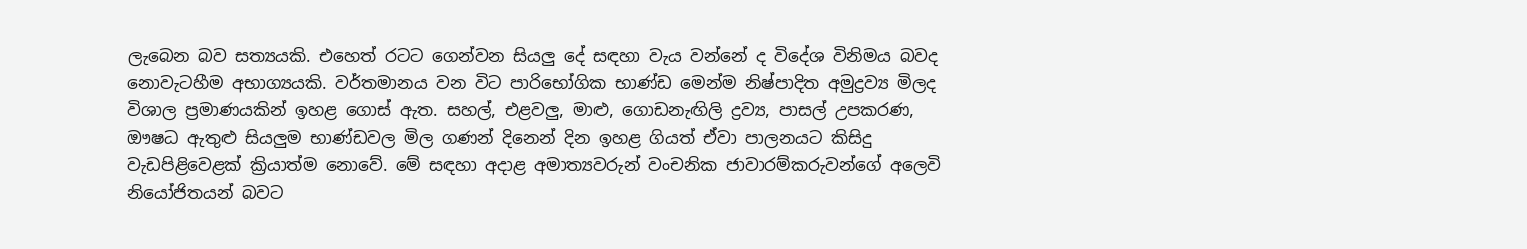ලැබෙන බව සත්‍යයකි. එහෙත් රටට ගෙන්වන සියලු දේ සඳහා වැය වන්නේ ද විදේශ විනිමය බවද නොවැටහීම අභාග්‍යයකි. වර්තමානය වන විට පාරිභෝගික භාණ්ඩ මෙන්ම නිෂ්පාදිත අමුද්‍රව්‍ය මිලද විශාල ප්‍රමාණයකින් ඉහළ ගොස් ඇත. සහල්, එළවලු, මාළු, ගොඩනැඟිලි ද්‍රව්‍ය, පාසල් උපකරණ, ඖෂධ ඇතුළු සියලුම භාණ්ඩවල මිල ගණන් දිනෙන් දින ඉහළ ගියත් ඒවා පාලනයට කිසිදු වැඩපිළිවෙළක් ක්‍රියාත්ම නොවේ. මේ සඳහා අදාළ අමාත්‍යවරුන් වංචනික ජාවාරම්කරුවන්ගේ අලෙවි නියෝජිතයන් බවට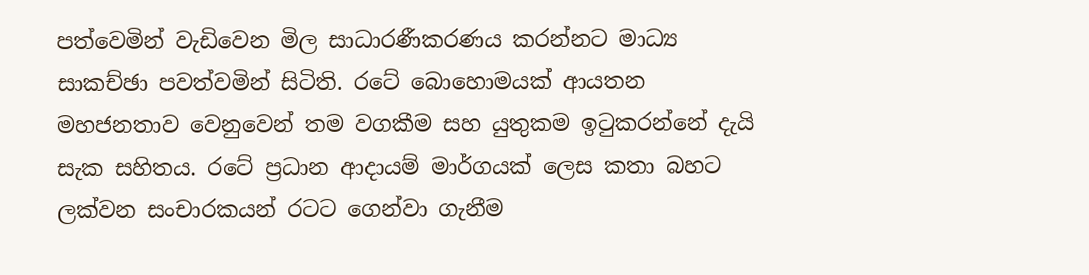පත්වෙමින් වැඩිවෙන මිල සාධාරණීකරණය කරන්නට මාධ්‍ය සාකච්ඡා පවත්වමින් සිටිති. රටේ බොහොමයක් ආයතන මහජනතාව වෙනුවෙන් තම වගකීම සහ යුතුකම ඉටුකරන්නේ දැයි සැක සහිතය. රටේ ප්‍රධාන ආදායම් මාර්ගයක් ලෙස කතා බහට ලක්වන සංචාරකයන් රටට ගෙන්වා ගැනීම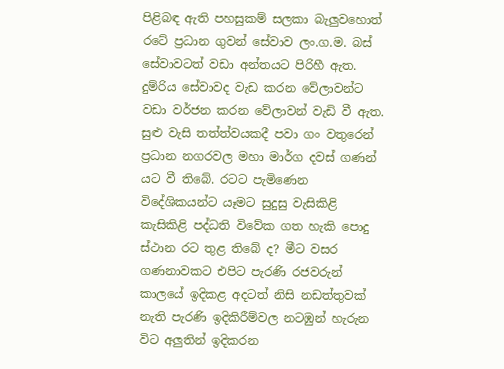පිළිබඳ ඇති පහසුකම් සලකා බැලුවහොත් රටේ ප්‍රධාන ගුවන් සේවාව ලං.ග.ම. බස් සේවාවටත් වඩා අන්තයට පිරිහී ඇත. දුම්රිය සේවාවද වැඩ කරන වේලාවන්ට වඩා වර්ජන කරන වේලාවන් වැඩි වී ඇත. සුළු වැසි තත්ත්වයකදී පවා ගං වතුරෙන් ප්‍රධාන නගරවල මහා මාර්ග දවස් ගණන් යට වී තිබේ. රටට පැමිණෙන විදේශිකයන්ට යෑමට සුදුසු වැසිකිළි කැසිකිළි පද්ධති විවේක ගත හැකි පොදු ස්ථාන රට තුළ තිබේ ද? මීට වසර ගණනාවකට එපිට පැරණි රජවරුන් කාලයේ ඉදිකළ අදටත් නිසි නඩත්තුවක් නැති පැරණි ඉදිකිරීම්වල නටඹුන් හැරුන විට අලුතින් ඉදිකරන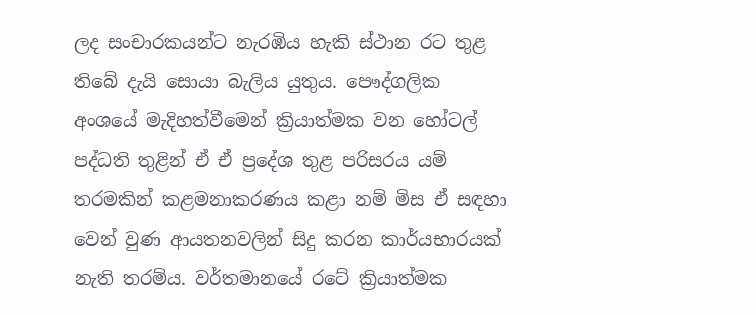ලද සංචාරකයන්ට නැරඹිය හැකි ස්ථාන රට තුළ තිබේ දැයි සොයා බැලිය යුතුය. පෞද්ගලික අංශයේ මැදිහත්වීමෙන් ක්‍රියාත්මක වන හෝටල් පද්ධති තුළින් ඒ ඒ ප්‍රදේශ තුළ පරිසරය යම් තරමකින් කළමනාකරණය කළා නම් මිස ඒ සඳහා වෙන් වුණ ආයතනවලින් සිදු කරන කාර්යභාරයක් නැති තරම්ය. වර්තමානයේ රටේ ක්‍රියාත්මක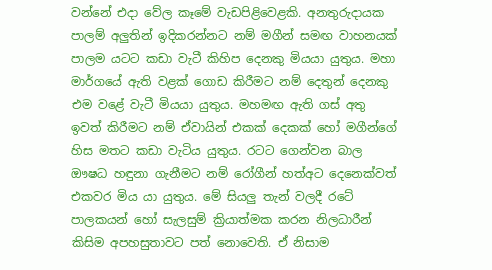වන්නේ එදා වේල කෑමේ වැඩපිළිවෙළකි. අනතුරුදායක පාලම් අලුතින් ඉදිකරන්නට නම් මගීන් සමඟ වාහනයක් පාලම යටට කඩා වැටී කිහිප දෙනකු මියයා යුතුය. මහා මාර්ගයේ ඇති වළක් ගොඩ කිරීමට නම් දෙතුන් දෙනකු එම වළේ වැටී මියයා යුතුය. මහමඟ ඇති ගස් අතු ඉවත් කිරීමට නම් ඒවායින් එකක් දෙකක් හෝ මගීන්ගේ හිස මතට කඩා වැටිය යුතුය. රටට ගෙන්වන බාල ඖෂධ හඳුනා ගැනීමට නම් රෝගීන් හත්අට දෙනෙක්වත් එකවර මිය යා යුතුය. මේ සියලු තැන් වලදී රටේ පාලකයන් හෝ සැලසුම් ක්‍රියාත්මක කරන නිලධාරීන් කිසිම අපහසුතාවට පත් නොවෙති. ඒ නිසාම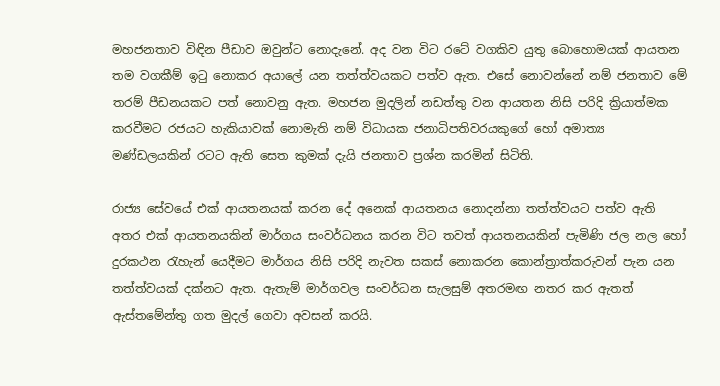මහජනතාව විඳින පීඩාව ඔවුන්ට නොදැනේ. අද වන විට රටේ වගකිව යුතු බොහොමයක් ආයතන තම වගකීම් ඉටු නොකර අයාලේ යන තත්ත්වයකට පත්ව ඇත. එසේ නොවන්නේ නම් ජනතාව මේ තරම් පීඩනයකට පත් නොවනු ඇත. මහජන මුදලින් නඩත්තු වන ආයතන නිසි පරිදි ක්‍රියාත්මක කරවීමට රජයට හැකියාවක් නොමැති නම් විධායක ජනාධිපතිවරයකුගේ හෝ අමාත්‍ය මණ්ඩලයකින් රටට ඇති සෙත කුමක් දැයි ජනතාව ප්‍රශ්න කරමින් සිටිති.

රාජ්‍ය සේවයේ එක් ආයතනයක් කරන දේ අනෙක් ආයතනය නොදන්නා තත්ත්වයට පත්ව ඇති අතර එක් ආයතනයකින් මාර්ගය සංවර්ධනය කරන විට තවත් ආයතනයකින් පැමිණි ජල නල හෝ දුරකථන රැහැන් යෙදීමට මාර්ගය නිසි පරිදි නැවත සකස් නොකරන කොන්ත්‍රාත්කරුවන් පැන යන තත්ත්වයක් දක්නට ඇත. ඇතැම් මාර්ගවල සංවර්ධන සැලසුම් අතරමඟ නතර කර ඇතත් ඇස්තමේන්තු ගත මුදල් ගෙවා අවසන් කරයි.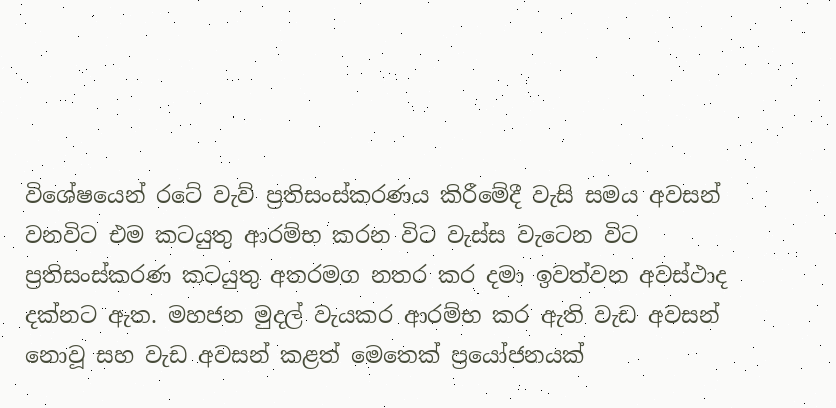විශේෂයෙන් රටේ වැව් ප්‍රතිසංස්කරණය කිරීමේදී වැසි සමය අවසන් වනවිට එම කටයුතු ආරම්භ කරන විට වැස්ස වැටෙන විට ප්‍රතිසංස්කරණ කටයුතු අතරමග නතර කර දමා ඉවත්වන අවස්ථාද දක්නට ඇත. මහජන මුදල් වැයකර ආරම්භ කර ඇති වැඩ අවසන් නොවූ සහ වැඩ අවසන් කළත් මෙතෙක් ප්‍රයෝජනයක්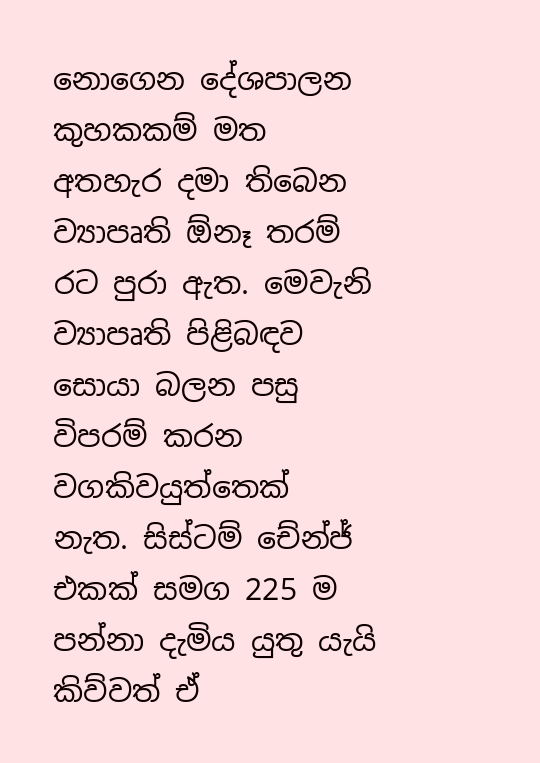නොගෙන දේශපාලන කුහකකම් මත අතහැර දමා තිබෙන ව්‍යාපෘති ඕනෑ තරම් රට පුරා ඇත. මෙවැනි ව්‍යාපෘති පිළිබඳව සොයා බලන පසු විපරම් කරන වගකිවයුත්තෙක් නැත. සිස්ටම් චේන්ජ් එකක් සමග 225 ම පන්නා දැමිය යුතු යැයි කිව්වත් ඒ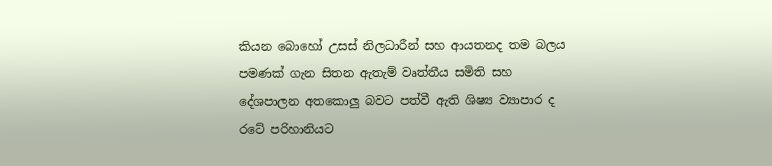කියන බොහෝ උසස් නිලධාරීන් සහ ආයතනද තම බලය පමණක් ගැන සිතන ඇතැම් වෘත්තීය සමිති සහ දේශපාලන අතකොලු බවට පත්වී ඇති ශිෂ්‍ය ව්‍යාපාර ද රටේ පරිහානියට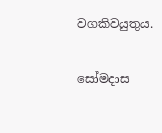වගකිවයුතුය.

සෝමදාස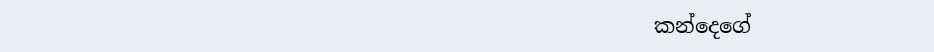කන්දෙගේ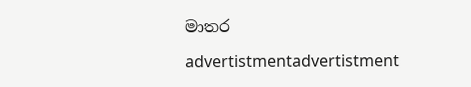මාතර

advertistmentadvertistment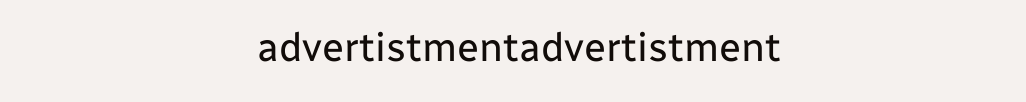advertistmentadvertistment